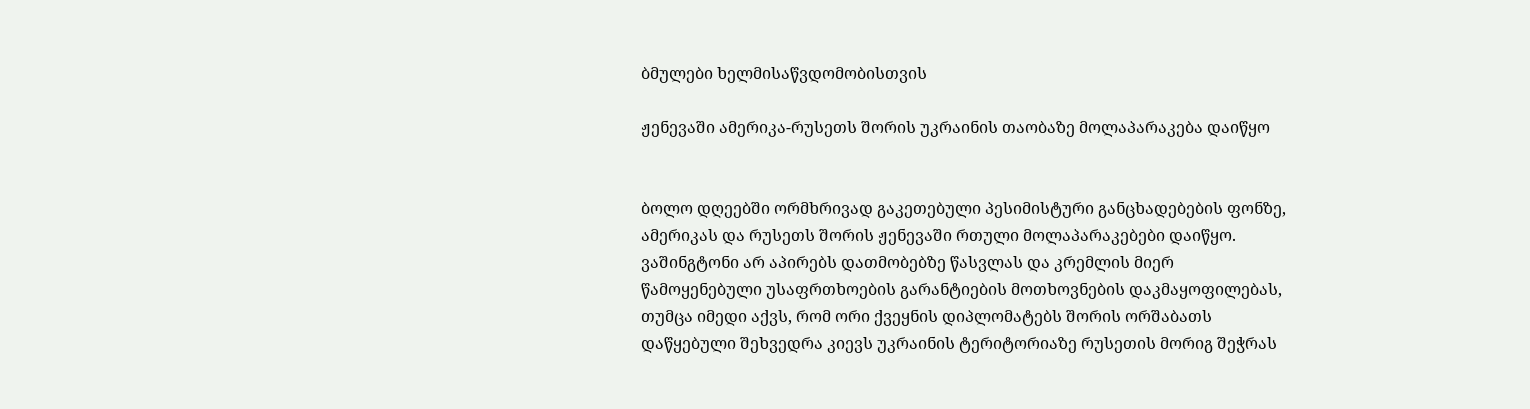ბმულები ხელმისაწვდომობისთვის

ჟენევაში ამერიკა-რუსეთს შორის უკრაინის თაობაზე მოლაპარაკება დაიწყო


ბოლო დღეებში ორმხრივად გაკეთებული პესიმისტური განცხადებების ფონზე, ამერიკას და რუსეთს შორის ჟენევაში რთული მოლაპარაკებები დაიწყო. ვაშინგტონი არ აპირებს დათმობებზე წასვლას და კრემლის მიერ წამოყენებული უსაფრთხოების გარანტიების მოთხოვნების დაკმაყოფილებას, თუმცა იმედი აქვს, რომ ორი ქვეყნის დიპლომატებს შორის ორშაბათს დაწყებული შეხვედრა კიევს უკრაინის ტერიტორიაზე რუსეთის მორიგ შეჭრას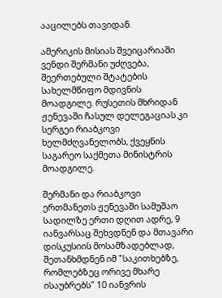ააცილებს თავიდან.

ამერიკის მისიას შვეიცარიაში ვენდი შერმანი უძღვება, შეერთებული შტატების სახელმწიფო მდივნის მოადგილე. რუსეთის მხრიდან ჟენევაში ჩასულ დელეგაციას კი სერგეი რიაბკოვი ხელმძღვანელობს, ქვეყნის საგარეო საქმეთა მინისტრის მოადგილე.

შერმანი და რიაბკოვი ერთმანეთს ჟენევაში სამუშაო სადილზე ერთი დღით ადრე, 9 იანვარსაც შეხვდნენ და მთავარი დისკუსიის მოსამზადებლად, შეთანხმდნენ იმ "საკითხებზე, რომლებზეც ორივე მხარე ისაუბრებს" 10 იანვრის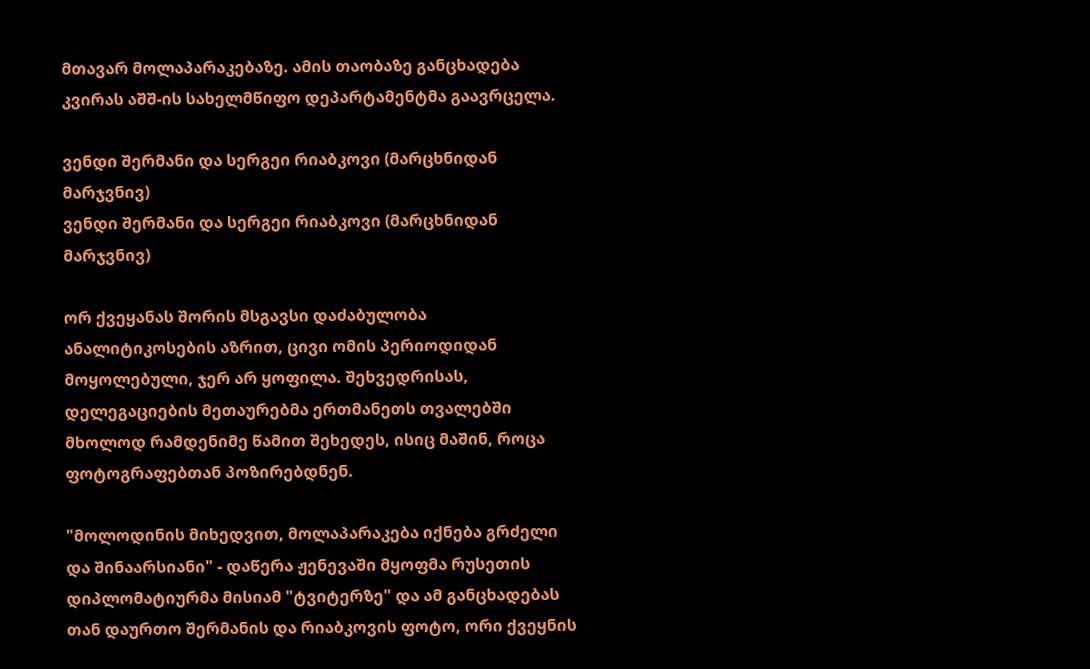მთავარ მოლაპარაკებაზე. ამის თაობაზე განცხადება კვირას აშშ-ის სახელმწიფო დეპარტამენტმა გაავრცელა.

ვენდი შერმანი და სერგეი რიაბკოვი (მარცხნიდან მარჯვნივ)
ვენდი შერმანი და სერგეი რიაბკოვი (მარცხნიდან მარჯვნივ)

ორ ქვეყანას შორის მსგავსი დაძაბულობა ანალიტიკოსების აზრით, ცივი ომის პერიოდიდან მოყოლებული, ჯერ არ ყოფილა. შეხვედრისას, დელეგაციების მეთაურებმა ერთმანეთს თვალებში მხოლოდ რამდენიმე წამით შეხედეს, ისიც მაშინ, როცა ფოტოგრაფებთან პოზირებდნენ.

"მოლოდინის მიხედვით, მოლაპარაკება იქნება გრძელი და შინაარსიანი" - დაწერა ჟენევაში მყოფმა რუსეთის დიპლომატიურმა მისიამ "ტვიტერზე" და ამ განცხადებას თან დაურთო შერმანის და რიაბკოვის ფოტო, ორი ქვეყნის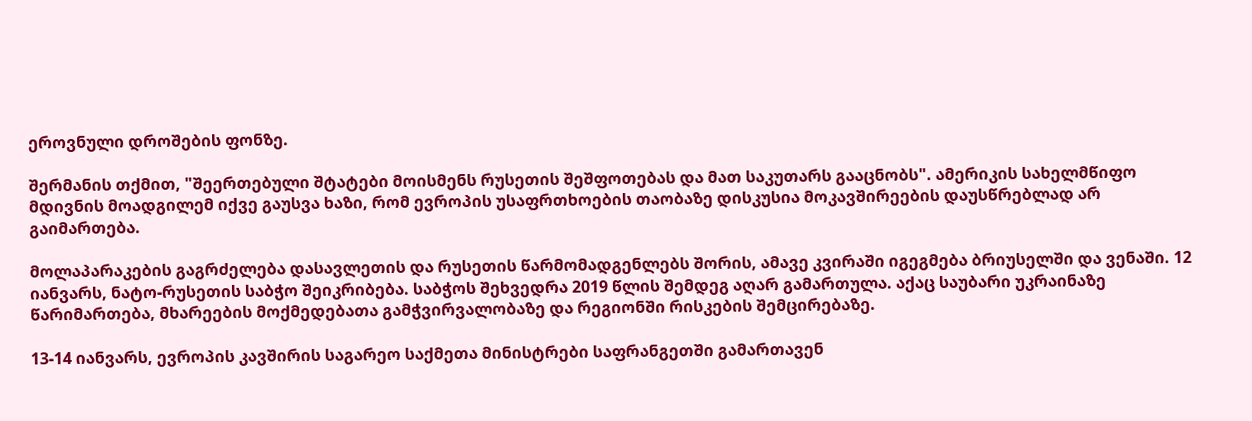ეროვნული დროშების ფონზე.

შერმანის თქმით, "შეერთებული შტატები მოისმენს რუსეთის შეშფოთებას და მათ საკუთარს გააცნობს". ამერიკის სახელმწიფო მდივნის მოადგილემ იქვე გაუსვა ხაზი, რომ ევროპის უსაფრთხოების თაობაზე დისკუსია მოკავშირეების დაუსწრებლად არ გაიმართება.

მოლაპარაკების გაგრძელება დასავლეთის და რუსეთის წარმომადგენლებს შორის, ამავე კვირაში იგეგმება ბრიუსელში და ვენაში. 12 იანვარს, ნატო-რუსეთის საბჭო შეიკრიბება. საბჭოს შეხვედრა 2019 წლის შემდეგ აღარ გამართულა. აქაც საუბარი უკრაინაზე წარიმართება, მხარეების მოქმედებათა გამჭვირვალობაზე და რეგიონში რისკების შემცირებაზე.

13-14 იანვარს, ევროპის კავშირის საგარეო საქმეთა მინისტრები საფრანგეთში გამართავენ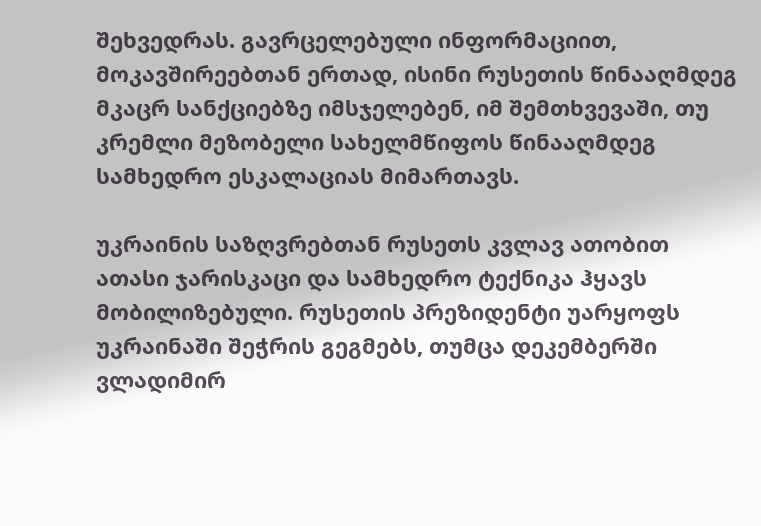შეხვედრას. გავრცელებული ინფორმაციით, მოკავშირეებთან ერთად, ისინი რუსეთის წინააღმდეგ მკაცრ სანქციებზე იმსჯელებენ, იმ შემთხვევაში, თუ კრემლი მეზობელი სახელმწიფოს წინააღმდეგ სამხედრო ესკალაციას მიმართავს.

უკრაინის საზღვრებთან რუსეთს კვლავ ათობით ათასი ჯარისკაცი და სამხედრო ტექნიკა ჰყავს მობილიზებული. რუსეთის პრეზიდენტი უარყოფს უკრაინაში შეჭრის გეგმებს, თუმცა დეკემბერში ვლადიმირ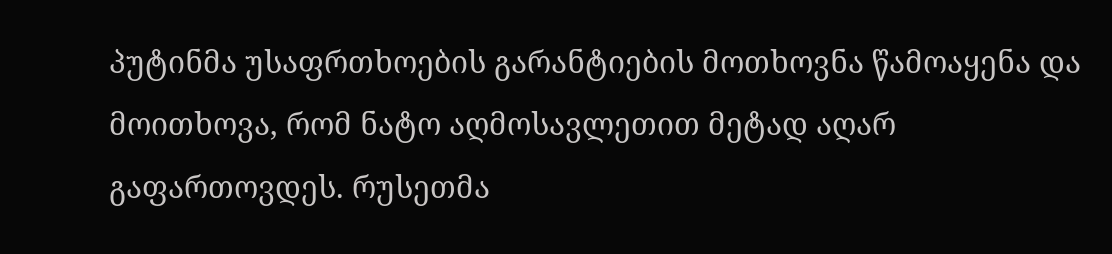პუტინმა უსაფრთხოების გარანტიების მოთხოვნა წამოაყენა და მოითხოვა, რომ ნატო აღმოსავლეთით მეტად აღარ გაფართოვდეს. რუსეთმა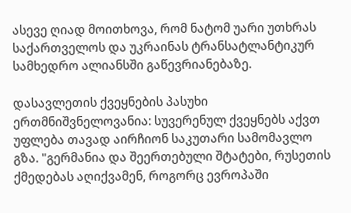ასევე ღიად მოითხოვა, რომ ნატომ უარი უთხრას საქართველოს და უკრაინას ტრანსატლანტიკურ სამხედრო ალიანსში გაწევრიანებაზე.

დასავლეთის ქვეყნების პასუხი ერთმნიშვნელოვანია: სუვერენულ ქვეყნებს აქვთ უფლება თავად აირჩიონ საკუთარი სამომავლო გზა. "გერმანია და შეერთებული შტატები, რუსეთის ქმედებას აღიქვამენ, როგორც ევროპაში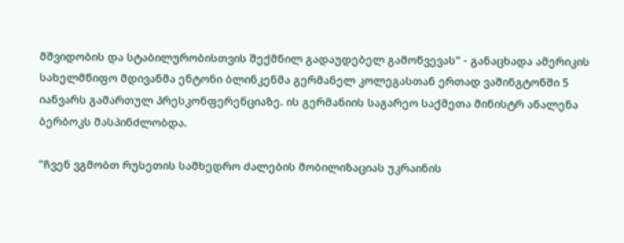მშვიდობის და სტაბილურობისთვის შექმნილ გადაუდებელ გამოწვევას" - განაცხადა ამერიკის სახელმწიფო მდივანმა ენტონი ბლინკენმა გერმანელ კოლეგასთან ერთად ვაშინგტონში 5 იანვარს გამართულ პრესკონფერენციაზე. ის გერმანიის საგარეო საქმეთა მინისტრ ანალენა ბერბოკს მასპინძლობდა.

"ჩვენ ვგმობთ რუსეთის სამხედრო ძალების მობილიზაციას უკრაინის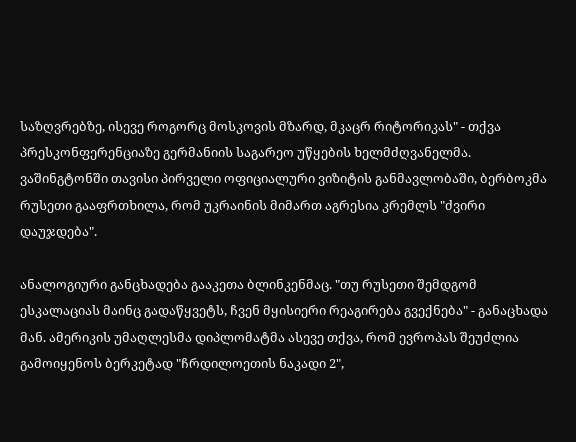საზღვრებზე, ისევე როგორც მოსკოვის მზარდ, მკაცრ რიტორიკას" - თქვა პრესკონფერენციაზე გერმანიის საგარეო უწყების ხელმძღვანელმა. ვაშინგტონში თავისი პირველი ოფიციალური ვიზიტის განმავლობაში, ბერბოკმა რუსეთი გააფრთხილა, რომ უკრაინის მიმართ აგრესია კრემლს "ძვირი დაუჯდება".

ანალოგიური განცხადება გააკეთა ბლინკენმაც. "თუ რუსეთი შემდგომ ესკალაციას მაინც გადაწყვეტს, ჩვენ მყისიერი რეაგირება გვექნება" - განაცხადა მან. ამერიკის უმაღლესმა დიპლომატმა ასევე თქვა, რომ ევროპას შეუძლია გამოიყენოს ბერკეტად "ჩრდილოეთის ნაკადი 2",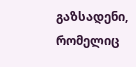გაზსადენი, რომელიც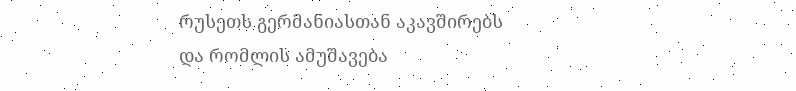რუსეთს გერმანიასთან აკავშირებს და რომლის ამუშავება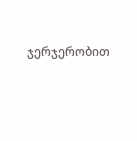ჯერჯერობით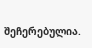შეჩერებულია.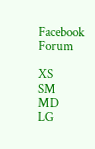Facebook Forum

XS
SM
MD
LG